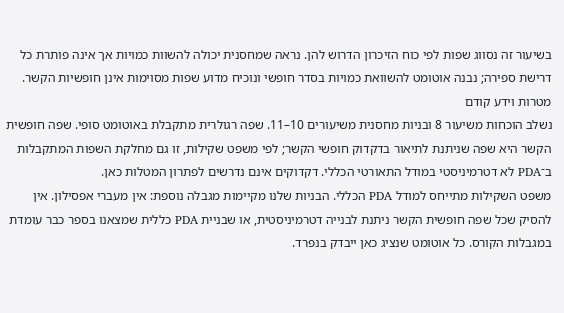בשיעור זה נסווג שפות לפי כוח הזיכרון הדרוש להן. נראה שמחסנית יכולה להשוות כמויות אך אינה פותרת כל דרישת ספירה; נבנה אוטומט להשוואת כמויות בסדר חופשי ונוכיח מדוע שפות מסוימות אינן חופשיות הקשר.
מטרות וידע קודם
נשלב הוכחות משיעור 8 ובניות מחסנית משיעורים 10–11. שפה רגולרית מתקבלת באוטומט סופי. שפה חופשית הקשר היא שפה שניתנת לתיאור בדקדוק חופשי הקשר; לפי משפט שקילות, זו גם מחלקת השפות המתקבלות ב־PDA לא דטרמיניסטי במודל התאורטי הכללי. דקדוקים אינם נדרשים לפתרון המטלות כאן.
משפט השקילות מתייחס למודל PDA הכללי. הבניות שלנו מקיימות מגבלה נוספת: אין מעברי אפסילון. אין להסיק שכל שפה חופשית הקשר ניתנת לבנייה דטרמיניסטית, או שבניית PDA כללית שמצאנו בספר כבר עומדת במגבלות הקורס. כל אוטומט שנציג כאן ייבדק בנפרד.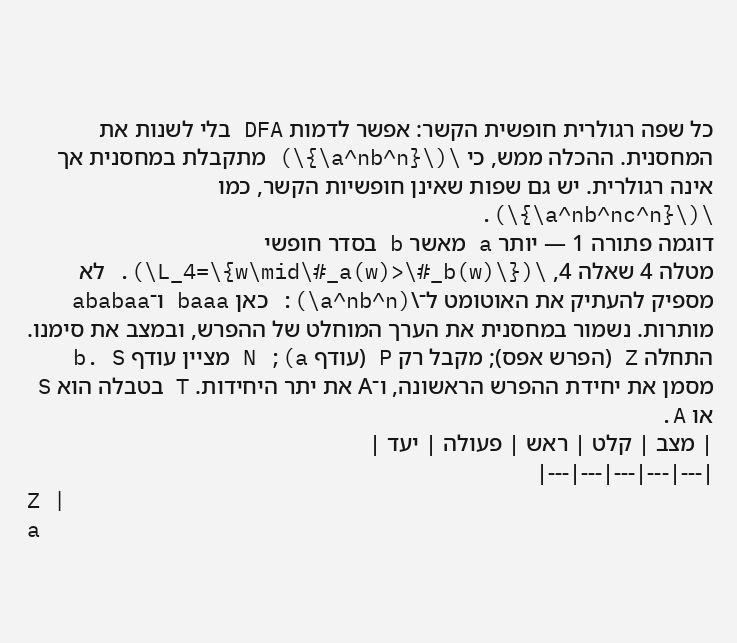כל שפה רגולרית חופשית הקשר: אפשר לדמות DFA בלי לשנות את המחסנית. ההכלה ממש, כי \(\{a^nb^n\}\) מתקבלת במחסנית אך אינה רגולרית. יש גם שפות שאינן חופשיות הקשר, כמו \(\{a^nb^nc^n\}\).
דוגמה פתורה 1 — יותר a מאשר b בסדר חופשי
מטלה 4 שאלה 4, \(L_4=\{w\mid\#_a(w)>\#_b(w)\}\). לא מספיק להעתיק את האוטומט ל־\(a^nb^n\): כאן baaa ו־ababaa מותרות. נשמור במחסנית את הערך המוחלט של ההפרש, ובמצב את סימנו.
התחלה Z (הפרש אפס); מקבל רק P (עודף a); N מציין עודף b. S מסמן את יחידת ההפרש הראשונה, ו־A את יתר היחידות. T בטבלה הוא S או A.
| מצב | קלט | ראש | פעולה | יעד |
|---|---|---|---|---|
Z |
a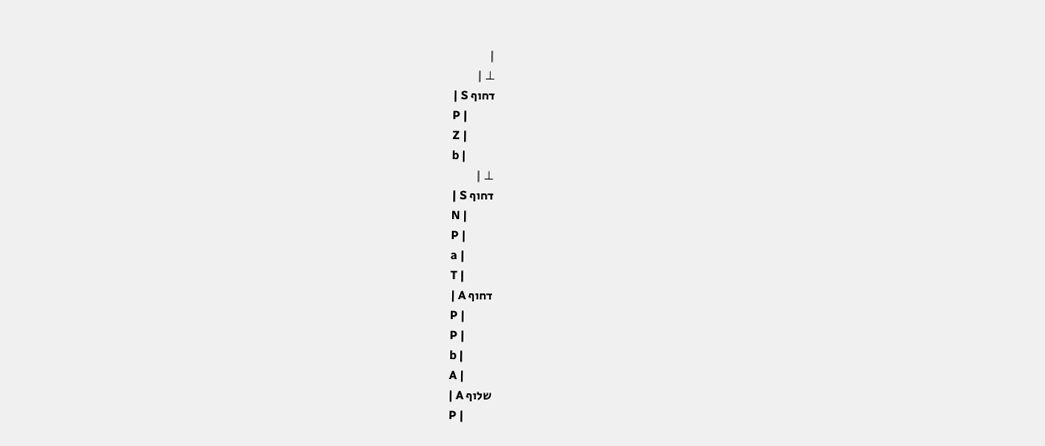|
⊥ |
דחוף S |
P |
Z |
b |
⊥ |
דחוף S |
N |
P |
a |
T |
דחוף A |
P |
P |
b |
A |
שלוף A |
P |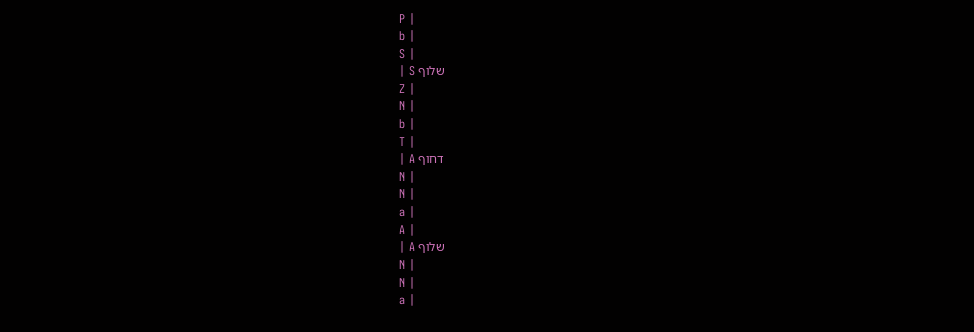P |
b |
S |
שלוף S |
Z |
N |
b |
T |
דחוף A |
N |
N |
a |
A |
שלוף A |
N |
N |
a |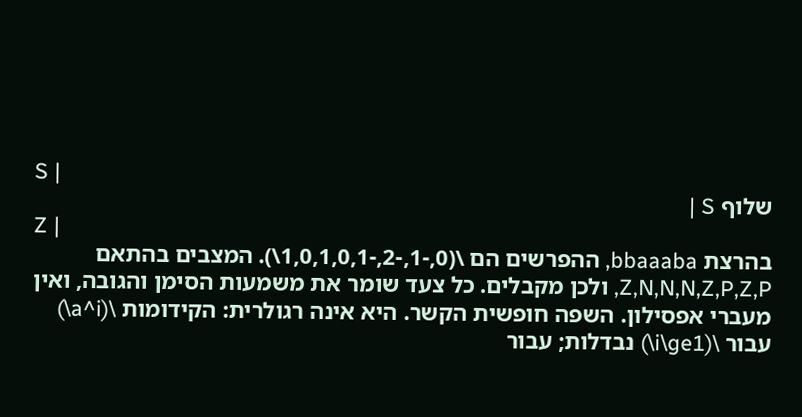S |
שלוף S |
Z |
בהרצת bbaaaba, ההפרשים הם \(0,-1,-2,-1,0,1,0,1\). המצבים בהתאם Z,N,N,N,Z,P,Z,P, ולכן מקבלים. כל צעד שומר את משמעות הסימן והגובה, ואין מעברי אפסילון. השפה חופשית הקשר. היא אינה רגולרית: הקידומות \(a^i\) עבור \(i\ge1\) נבדלות; עבור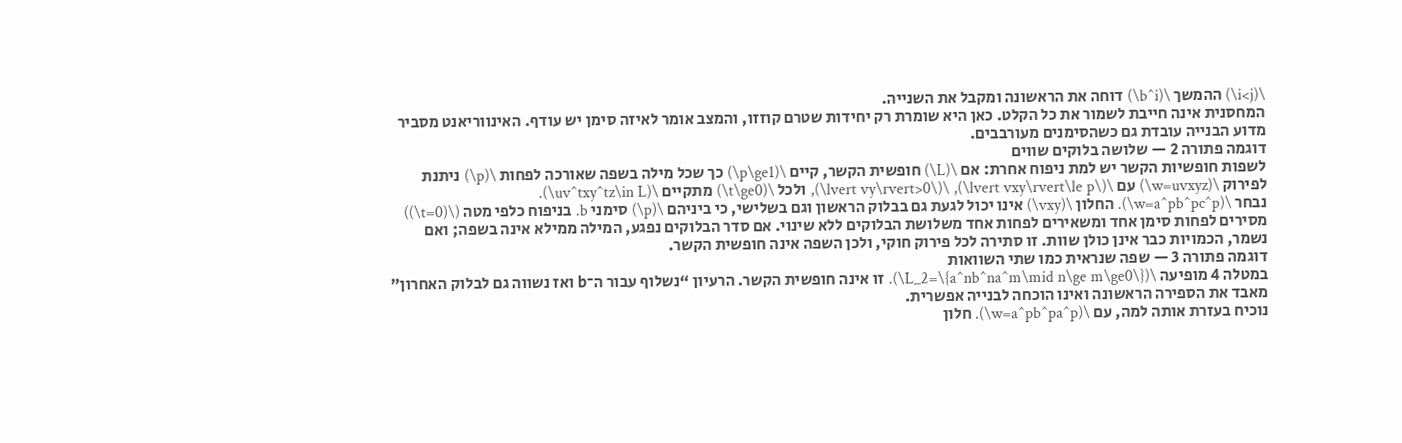\(i<j\) ההמשך \(b^i\) דוחה את הראשונה ומקבל את השנייה.
המחסנית אינה חייבת לשמור את כל הקלט. כאן היא שומרת רק יחידות שטרם קוזזו, והמצב אומר לאיזה סימן יש עודף. האינווריאנט מסביר מדוע הבנייה עובדת גם כשהסימנים מעורבבים.
דוגמה פתורה 2 — שלושה בלוקים שווים
לשפות חופשיות הקשר יש למת ניפוח אחרת: אם \(L\) חופשית הקשר, קיים \(p\ge1\) כך שכל מילה בשפה שאורכה לפחות \(p\) ניתנת לפירוק \(w=uvxyz\) עם \(\lvert vxy\rvert\le p\), \(\lvert vy\rvert>0\), ולכל \(t\ge0\) מתקיים \(uv^txy^tz\in L\).
נבחר \(w=a^pb^pc^p\). החלון \(vxy\) אינו יכול לגעת גם בבלוק הראשון וגם בשלישי, כי ביניהם \(p\) סימני b. בניפוח כלפי מטה (\(t=0\)) מסירים לפחות סימן אחד ומשאירים לפחות אחד משלושת הבלוקים ללא שינוי. אם סדר הבלוקים נפגע, המילה ממילא אינה בשפה; ואם נשמר, הכמויות כבר אינן כולן שוות. זו סתירה לכל פירוק חוקי, ולכן השפה אינה חופשית הקשר.
דוגמה פתורה 3 — שפה שנראית כמו שתי השוואות
במטלה 4 מופיעה \(L_2=\{a^nb^na^m\mid n\ge m\ge0\}\). זו אינה חופשית הקשר. הרעיון “נשלוף עבור ה־b ואז נשווה גם לבלוק האחרון” מאבד את הספירה הראשונה ואינו הוכחה לבנייה אפשרית.
נוכיח בעזרת אותה למה, עם \(w=a^pb^pa^p\). חלון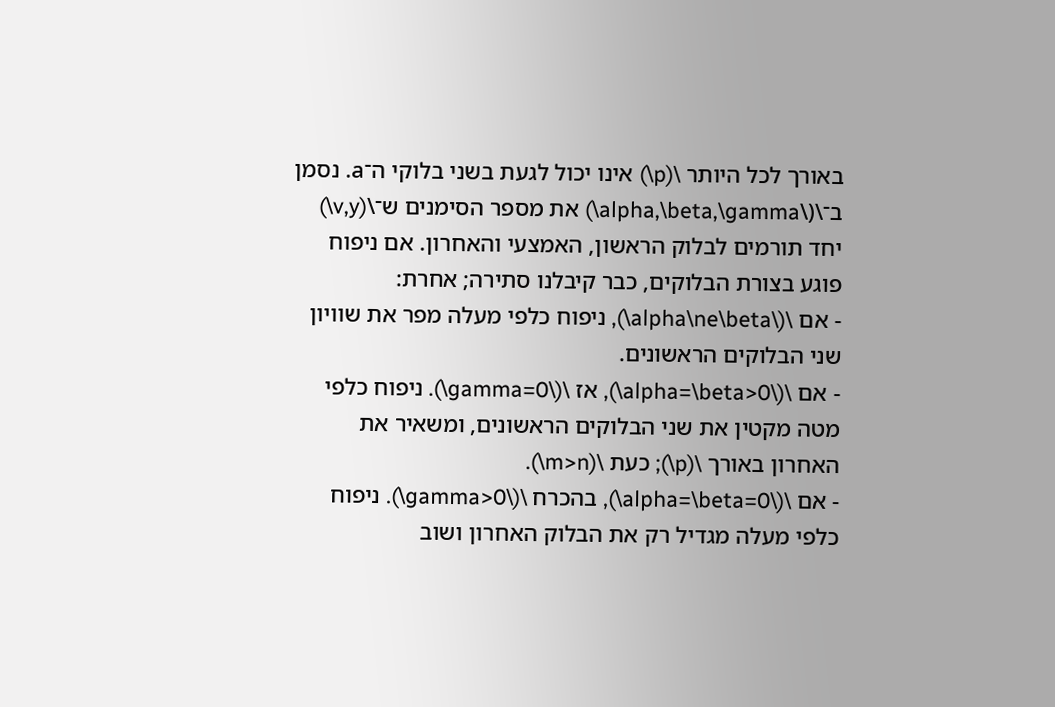באורך לכל היותר \(p\) אינו יכול לגעת בשני בלוקי ה־a. נסמן ב־\(\alpha,\beta,\gamma\) את מספר הסימנים ש־\(v,y\) יחד תורמים לבלוק הראשון, האמצעי והאחרון. אם ניפוח פוגע בצורת הבלוקים, כבר קיבלנו סתירה; אחרת:
- אם \(\alpha\ne\beta\), ניפוח כלפי מעלה מפר את שוויון שני הבלוקים הראשונים.
- אם \(\alpha=\beta>0\), אז \(\gamma=0\). ניפוח כלפי מטה מקטין את שני הבלוקים הראשונים, ומשאיר את האחרון באורך \(p\); כעת \(m>n\).
- אם \(\alpha=\beta=0\), בהכרח \(\gamma>0\). ניפוח כלפי מעלה מגדיל רק את הבלוק האחרון ושוב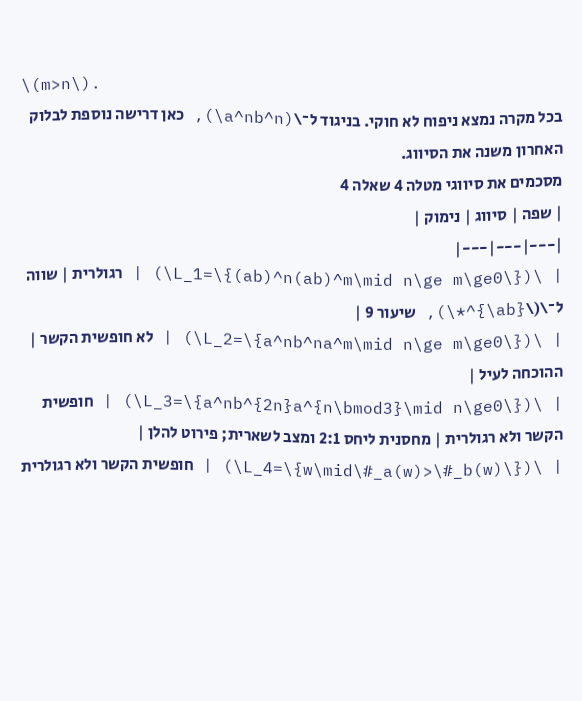\(m>n\).
בכל מקרה נמצא ניפוח לא חוקי. בניגוד ל־\(a^nb^n\), כאן דרישה נוספת לבלוק האחרון משנה את הסיווג.
מסכמים את סיווגי מטלה 4 שאלה 4
| שפה | סיווג | נימוק |
|---|---|---|
| \(L_1=\{(ab)^n(ab)^m\mid n\ge m\ge0\}\) | רגולרית | שווה ל־\(\{ab\}^*\), שיעור 9 |
| \(L_2=\{a^nb^na^m\mid n\ge m\ge0\}\) | לא חופשית הקשר | ההוכחה לעיל |
| \(L_3=\{a^nb^{2n}a^{n\bmod3}\mid n\ge0\}\) | חופשית הקשר ולא רגולרית | מחסנית ליחס 2:1 ומצב לשארית; פירוט להלן |
| \(L_4=\{w\mid\#_a(w)>\#_b(w)\}\) | חופשית הקשר ולא רגולרית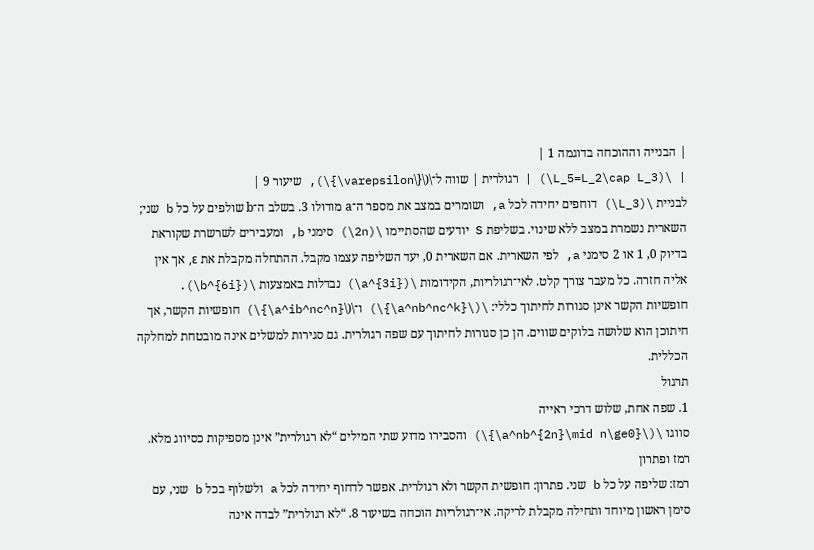| הבנייה וההוכחה בדוגמה 1 |
| \(L_5=L_2\cap L_3\) | רגולרית | שווה ל־\(\{\varepsilon\}\), שיעור 9 |
לבניית \(L_3\) דוחפים יחידה לכל a, ושומרים במצב את מספר ה־a מודולו 3. בשלב ה־b שולפים על כל b שני; השארית נשמרת במצב ללא שינוי. בשליפת S יודעים שהסתיימו \(2n\) סימני b, ומעבירים לשרשרת שקוראת בדיוק 0, 1 או 2 סימני a, לפי השארית. אם השארית 0, יעד השליפה עצמו מקבל. ההתחלה מקבלת את ε, אך אין אליה חזרה. כל מעבר צורך קלט. לאי־רגולריות, הקידומות \(a^{3i}\) נבדלות באמצעות \(b^{6i}\).
חופשיות הקשר אינן סגורות לחיתוך כללי: \(\{a^nb^nc^k\}\) ו־\(\{a^ib^nc^n\}\) חופשיות הקשר, אך חיתוכן הוא שלושה בלוקים שווים. הן כן סגורות לחיתוך עם שפה רגולרית. גם סגירות למשלים אינה מובטחת למחלקה הכללית.
תרגול
1. שפה אחת, שלוש דרכי ראייה
סווגו \(\{a^nb^{2n}\mid n\ge0\}\) והסבירו מדוע שתי המילים “לא רגולרית” אינן מספיקות כסיווג מלא.
רמז ופתרון
רמז: שליפה על כל b שני. פתרון: חופשית הקשר ולא רגולרית. אפשר לדחוף יחידה לכל a ולשלוף בכל b שני, עם סימן ראשון מיוחד ותחילה מקבלת לריקה. אי־רגולריות הוכחה בשיעור 8. “לא רגולרית” לבדה אינה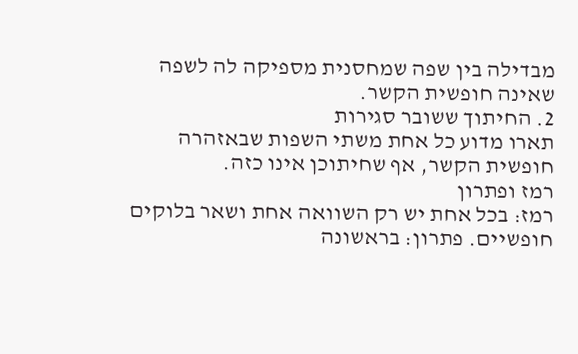מבדילה בין שפה שמחסנית מספיקה לה לשפה שאינה חופשית הקשר.
2. החיתוך ששובר סגירות
תארו מדוע כל אחת משתי השפות שבאזהרה חופשית הקשר, אף שחיתוכן אינו כזה.
רמז ופתרון
רמז: בכל אחת יש רק השוואה אחת ושאר בלוקים חופשיים. פתרון: בראשונה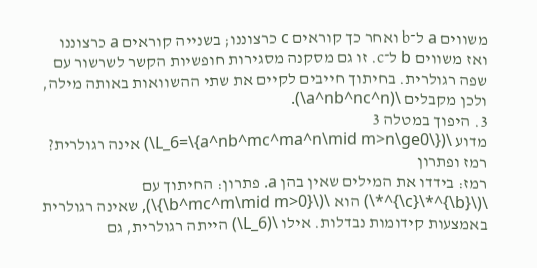משווים a ל־b ואחר כך קוראים c כרצוננו; בשנייה קוראים a כרצוננו ואז משווים b ל־c. זו גם מסקנה מסגירות חופשיות הקשר לשרשור עם שפה רגולרית. בחיתוך חייבים לקיים את שתי ההשוואות באותה מילה, ולכן מקבלים \(a^nb^nc^n\).
3. היפוך במטלה 3
מדוע \(L_6=\{a^nb^mc^ma^n\mid m>n\ge0\}\) אינה רגולרית?
רמז ופתרון
רמז: בידדו את המילים שאין בהן a. פתרון: החיתוך עם \(\{b\}^*\{c\}^*\) הוא \(\{b^mc^m\mid m>0\}\), שאינה רגולרית באמצעות קידומות נבדלות. אילו \(L_6\) הייתה רגולרית, גם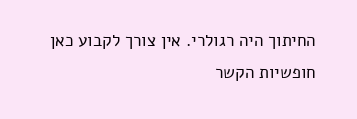החיתוך היה רגולרי. אין צורך לקבוע כאן חופשיות הקשר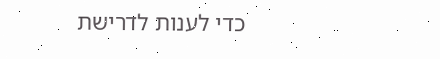כדי לענות לדרישת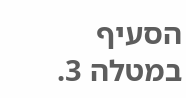הסעיף במטלה 3.